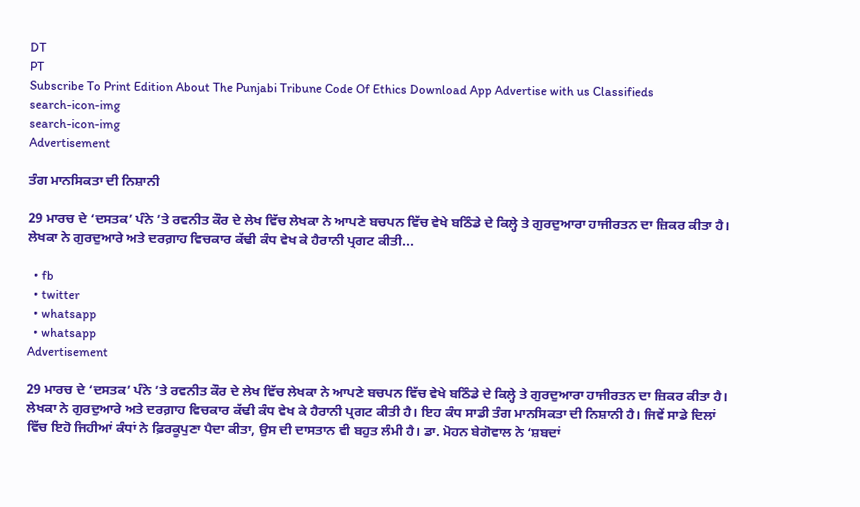DT
PT
Subscribe To Print Edition About The Punjabi Tribune Code Of Ethics Download App Advertise with us Classifieds
search-icon-img
search-icon-img
Advertisement

ਤੰਗ ਮਾਨਸਿਕਤਾ ਦੀ ਨਿਸ਼ਾਨੀ

29 ਮਾਰਚ ਦੇ ‘ਦਸਤਕ’ ਪੰਨੇ ’ਤੇ ਰਵਨੀਤ ਕੌਰ ਦੇ ਲੇਖ ਵਿੱਚ ਲੇਖਕਾ ਨੇ ਆਪਣੇ ਬਚਪਨ ਵਿੱਚ ਵੇਖੇ ਬਠਿੰਡੇ ਦੇ ਕਿਲ੍ਹੇ ਤੇ ਗੁਰਦੁਆਰਾ ਹਾਜੀਰਤਨ ਦਾ ਜ਼ਿਕਰ ਕੀਤਾ ਹੈ। ਲੇਖਕਾ ਨੇ ਗੁਰਦੁਆਰੇ ਅਤੇ ਦਰਗ਼ਾਹ ਵਿਚਕਾਰ ਕੱਢੀ ਕੰਧ ਵੇਖ ਕੇ ਹੈਰਾਨੀ ਪ੍ਰਗਟ ਕੀਤੀ...

  • fb
  • twitter
  • whatsapp
  • whatsapp
Advertisement

29 ਮਾਰਚ ਦੇ ‘ਦਸਤਕ’ ਪੰਨੇ ’ਤੇ ਰਵਨੀਤ ਕੌਰ ਦੇ ਲੇਖ ਵਿੱਚ ਲੇਖਕਾ ਨੇ ਆਪਣੇ ਬਚਪਨ ਵਿੱਚ ਵੇਖੇ ਬਠਿੰਡੇ ਦੇ ਕਿਲ੍ਹੇ ਤੇ ਗੁਰਦੁਆਰਾ ਹਾਜੀਰਤਨ ਦਾ ਜ਼ਿਕਰ ਕੀਤਾ ਹੈ। ਲੇਖਕਾ ਨੇ ਗੁਰਦੁਆਰੇ ਅਤੇ ਦਰਗ਼ਾਹ ਵਿਚਕਾਰ ਕੱਢੀ ਕੰਧ ਵੇਖ ਕੇ ਹੈਰਾਨੀ ਪ੍ਰਗਟ ਕੀਤੀ ਹੈ। ਇਹ ਕੰਧ ਸਾਡੀ ਤੰਗ ਮਾਨਸਿਕਤਾ ਦੀ ਨਿਸ਼ਾਨੀ ਹੈ। ਜਿਵੇਂ ਸਾਡੇ ਦਿਲਾਂ ਵਿੱਚ ਇਹੋ ਜਿਹੀਆਂ ਕੰਧਾਂ ਨੇ ਫ਼ਿਰਕੂਪੁਣਾ ਪੈਦਾ ਕੀਤਾ, ਉਸ ਦੀ ਦਾਸਤਾਨ ਵੀ ਬਹੁਤ ਲੰਮੀ ਹੈ। ਡਾ. ਮੋਹਨ ਬੇਗੋਵਾਲ ਨੇ ‘ਸ਼ਬਦਾਂ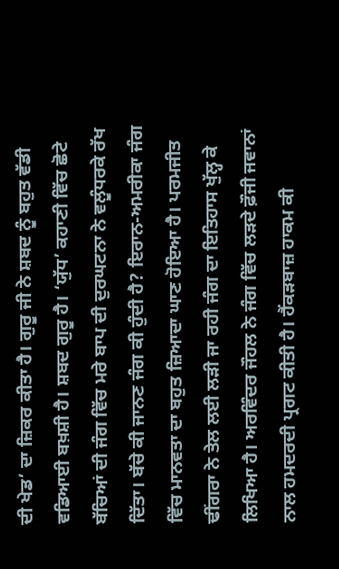ਦੀ ਖੇਡ’ ਦਾ ਜ਼ਿਕਰ ਕੀਤਾ ਹੈ। ਗੁਰੂ ਜੀ ਨੇ ਸ਼ਬਦ ਨੂੰ ਬਹੁਤ ਵੱਡੀ ਵਡਿਆਈ ਬਖ਼ਸ਼ੀ ਹੈ। ਸ਼ਬਦ ਗੁਰੂ ਹੈ। ‘ਯੁੱਧ’ ਕਹਾਣੀ ਵਿੱਚ ਛੋਟੇ ਬੱਚਿਆਂ ਦੀ ਜੰਗ ਵਿੱਚ ਮਰੇ ਬਾਪ ਦੀ ਦੁਰਘਟਨਾ ਨੇ ਵਲੂੰਧਰਕੇ ਰੱਖ ਦਿੱਤਾ। ਬੱਚੇ ਕੀ ਜਾਨਣ ਜੰਗ ਕੀ ਹੁੰਦੀ ਹੈ? ਇਰਾਨ-ਅਮਰੀਕਾ ਜੰਗ ਵਿੱਚ ਮਾਨਵਤਾ ਦਾ ਬਹੁਤ ਜ਼ਿਆਦਾ ਘਾਣ ਹੋਇਆ ਹੈ। ਪਰਮਜੀਤ ਢੀਂਗਰਾ ਨੇ ਤੇਲ ਲਈ ਲੜੀ ਜਾ ਰਹੀ ਜੰਗ ਦਾ ਇਤਿਹਾਸ ਖੁੱਲ੍ਹ ਕੇ ਲਿਖਿਆ ਹੈ। ਅਰਵਿੰਦਰ ਜੌਹਲ ਨੇ ਜੰਗ ਵਿੱਚ ਲੜਦੇ ਫ਼ੌਜੀ ਜਵਾਨਾਂ ਨਾਲ ਹਮਦਰਦੀ ਪ੍ਰਗਟ ਕੀਤੀ ਹੈ। ਹੈਂਕੜਬਾਜ਼ ਹਾਕਮ ਕੀ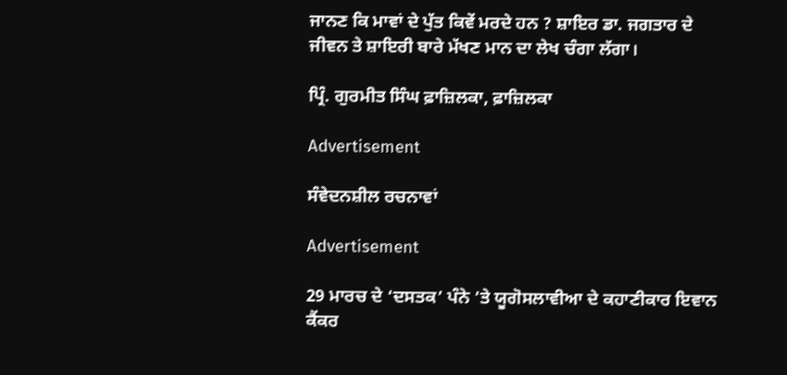ਜਾਨਣ ਕਿ ਮਾਵਾਂ ਦੇ ਪੁੱਤ ਕਿਵੇਂ ਮਰਦੇ ਹਨ ? ਸ਼ਾਇਰ ਡਾ. ਜਗਤਾਰ ਦੇ ਜੀਵਨ ਤੇ ਸ਼ਾਇਰੀ ਬਾਰੇ ਮੱਖਣ ਮਾਨ ਦਾ ਲੇਖ ਚੰਗਾ ਲੱਗਾ।

ਪ੍ਰਿੰ. ਗੁਰਮੀਤ ਸਿੰਘ ਫ਼ਾਜ਼ਿਲਕਾ, ਫ਼ਾਜ਼ਿਲਕਾ

Advertisement

ਸੰਵੇਦਨਸ਼ੀਲ ਰਚਨਾਵਾਂ

Advertisement

29 ਮਾਰਚ ਦੇ ‘ਦਸਤਕ’ ਪੰਨੇ ’ਤੇ ਯੂਗੋਸਲਾਵੀਆ ਦੇ ਕਹਾਣੀਕਾਰ ਇਵਾਨ ਕੈਂਕਰ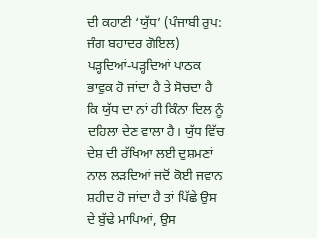ਦੀ ਕਹਾਣੀ ‘ਯੁੱਧ’ (ਪੰਜਾਬੀ ਰੁਪ: ਜੰਗ ਬਹਾਦਰ ਗੋਇਲ) ਪੜ੍ਹਦਿਆਂ-ਪੜ੍ਹਦਿਆਂ ਪਾਠਕ ਭਾਵੁਕ ਹੋ ਜਾਂਦਾ ਹੈ ਤੇ ਸੋਚਦਾ ਹੈ ਕਿ ਯੁੱਧ ਦਾ ਨਾਂ ਹੀ ਕਿੰਨਾ ਦਿਲ ਨੂੰ ਦਹਿਲਾ ਦੇਣ ਵਾਲਾ ਹੈ। ਯੁੱਧ ਵਿੱਚ ਦੇਸ਼ ਦੀ ਰੱਖਿਆ ਲਈ ਦੁਸ਼ਮਣਾਂ ਨਾਲ ਲੜਦਿਆਂ ਜਦੋਂ ਕੋਈ ਜਵਾਨ ਸ਼ਹੀਦ ਹੋ ਜਾਂਦਾ ਹੈ ਤਾਂ ਪਿੱਛੇ ਉਸ ਦੇ ਬੁੱਢੇ ਮਾਪਿਆਂ, ਉਸ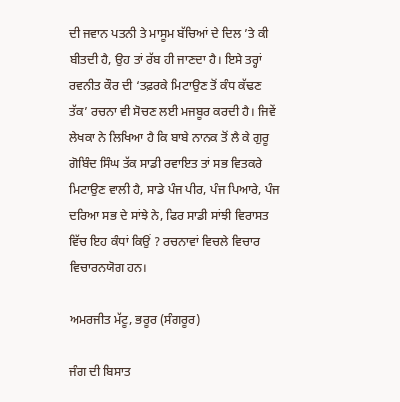ਦੀ ਜਵਾਨ ਪਤਨੀ ਤੇ ਮਾਸੂਮ ਬੱਚਿਆਂ ਦੇ ਦਿਲ ’ਤੇ ਕੀ ਬੀਤਦੀ ਹੈ, ਉਹ ਤਾਂ ਰੱਬ ਹੀ ਜਾਣਦਾ ਹੈ। ਇਸੇ ਤਰ੍ਹਾਂ ਰਵਨੀਤ ਕੌਰ ਦੀ ‘ਤਫ਼ਰਕੇ ਮਿਟਾਉਣ ਤੋਂ ਕੰਧ ਕੱਢਣ ਤੱਕ’ ਰਚਨਾ ਵੀ ਸੋਚਣ ਲਈ ਮਜਬੂਰ ਕਰਦੀ ਹੈ। ਜਿਵੇਂ ਲੇਖਕਾ ਨੇ ਲਿਖਿਆ ਹੈ ਕਿ ਬਾਬੇ ਨਾਨਕ ਤੋਂ ਲੈ ਕੇ ਗੁਰੂ ਗੋਬਿੰਦ ਸਿੰਘ ਤੱਕ ਸਾਡੀ ਰਵਾਇਤ ਤਾਂ ਸਭ ਵਿਤਕਰੇ ਮਿਟਾਉਣ ਵਾਲੀ ਹੈ, ਸਾਡੇ ਪੰਜ ਪੀਰ, ਪੰਜ ਪਿਆਰੇ, ਪੰਜ ਦਰਿਆ ਸਭ ਦੇ ਸਾਂਝੇ ਨੇ, ਫਿਰ ਸਾਡੀ ਸਾਂਝੀ ਵਿਰਾਸਤ ਵਿੱਚ ਇਹ ਕੰਧਾਂ ਕਿਉਂ ? ਰਚਨਾਵਾਂ ਵਿਚਲੇ ਵਿਚਾਰ ਵਿਚਾਰਨਯੋਗ ਹਨ।

ਅਮਰਜੀਤ ਮੱਟੂ, ਭਰੂਰ (ਸੰਗਰੂਰ)

ਜੰਗ ਦੀ ਬਿਸਾਤ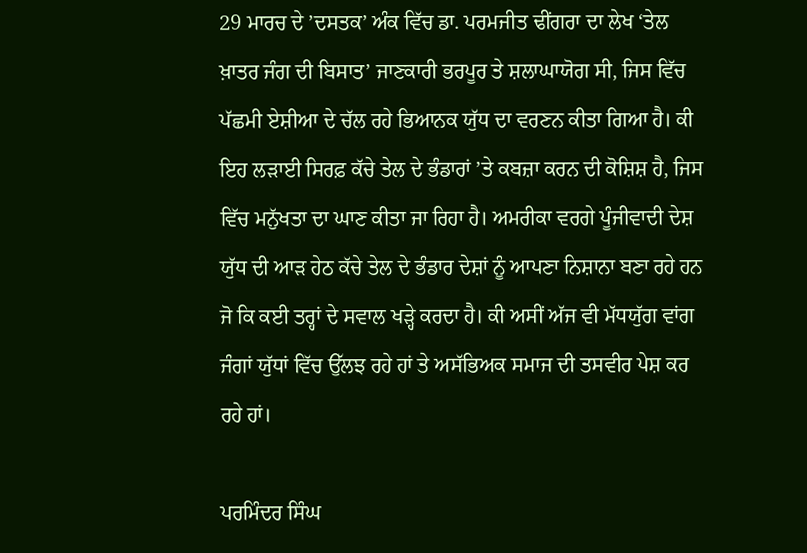29 ਮਾਰਚ ਦੇ ’ਦਸਤਕ’ ਅੰਕ ਵਿੱਚ ਡਾ. ਪਰਮਜੀਤ ਢੀਂਗਰਾ ਦਾ ਲੇਖ ‘ਤੇਲ ਖ਼ਾਤਰ ਜੰਗ ਦੀ ਬਿਸਾਤ’ ਜਾਣਕਾਰੀ ਭਰਪੂਰ ਤੇ ਸ਼ਲਾਘਾਯੋਗ ਸੀ, ਜਿਸ ਵਿੱਚ ਪੱਛਮੀ ਏਸ਼ੀਆ ਦੇ ਚੱਲ ਰਹੇ ਭਿਆਨਕ ਯੁੱਧ ਦਾ ਵਰਣਨ ਕੀਤਾ ਗਿਆ ਹੈ। ਕੀ ਇਹ ਲੜਾਈ ਸਿਰਫ਼ ਕੱਚੇ ਤੇਲ ਦੇ ਭੰਡਾਰਾਂ ’ਤੇ ਕਬਜ਼ਾ ਕਰਨ ਦੀ ਕੋਸ਼ਿਸ਼ ਹੈ, ਜਿਸ ਵਿੱਚ ਮਨੁੱਖਤਾ ਦਾ ਘਾਣ ਕੀਤਾ ਜਾ ਰਿਹਾ ਹੈ। ਅਮਰੀਕਾ ਵਰਗੇ ਪੂੰਜੀਵਾਦੀ ਦੇਸ਼ ਯੁੱਧ ਦੀ ਆੜ ਹੇਠ ਕੱਚੇ ਤੇਲ ਦੇ ਭੰਡਾਰ ਦੇਸ਼ਾਂ ਨੂੰ ਆਪਣਾ ਨਿਸ਼ਾਨਾ ਬਣਾ ਰਹੇ ਹਨ ਜੋ ਕਿ ਕਈ ਤਰ੍ਹਾਂ ਦੇ ਸਵਾਲ ਖੜ੍ਹੇ ਕਰਦਾ ਹੈ। ਕੀ ਅਸੀਂ ਅੱਜ ਵੀ ਮੱਧਯੁੱਗ ਵਾਂਗ ਜੰਗਾਂ ਯੁੱਧਾਂ ਵਿੱਚ ਉੱਲਝ ਰਹੇ ਹਾਂ ਤੇ ਅਸੱਭਿਅਕ ਸਮਾਜ ਦੀ ਤਸਵੀਰ ਪੇਸ਼ ਕਰ ਰਹੇ ਹਾਂ।

ਪਰਮਿੰਦਰ ਸਿੰਘ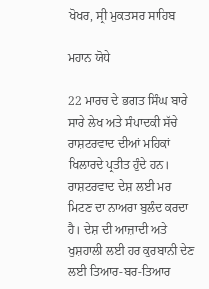ਖੋਖਰ, ਸ੍ਰੀ ਮੁਕਤਸਰ ਸਾਹਿਬ

ਮਹਾਨ ਯੋਧੇ

22 ਮਾਰਚ ਦੇ ਭਗਤ ਸਿੰਘ ਬਾਰੇ ਸਾਰੇ ਲੇਖ ਅਤੇ ਸੰਪਾਦਕੀ ਸੱਚੇ ਰਾਸ਼ਟਰਵਾਦ ਦੀਆਂ ਮਹਿਕਾਂ ਖਿਲਾਰਦੇ ਪ੍ਰਤੀਤ ਹੁੰਦੇ ਹਨ। ਰਾਸ਼ਟਰਵਾਦ ਦੇਸ਼ ਲਈ ਮਰ ਮਿਟਣ ਦਾ ਨਾਅਰਾ ਬੁਲੰਦ ਕਰਦਾ ਹੈ। ਦੇਸ਼ ਦੀ ਆਜ਼ਾਦੀ ਅਤੇ ਖੁਸ਼ਹਾਲੀ ਲਈ ਹਰ ਕੁਰਬਾਨੀ ਦੇਣ ਲਈ ਤਿਆਰ-ਬਰ-ਤਿਆਰ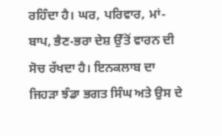ਰਹਿੰਦਾ ਹੈ। ਘਰ, ਪਰਿਵਾਰ, ਮਾਂ-ਬਾਪ, ਭੈਣ-ਭਰਾ ਦੇਸ਼ ਉੱਤੋਂ ਵਾਰਨ ਦੀ ਸੋਚ ਰੱਖਦਾ ਹੈ। ਇਨਕਲਾਬ ਦਾ ਜਿਹੜਾ ਝੰਡਾ ਭਗਤ ਸਿੰਘ ਅਤੇ ਉਸ ਦੇ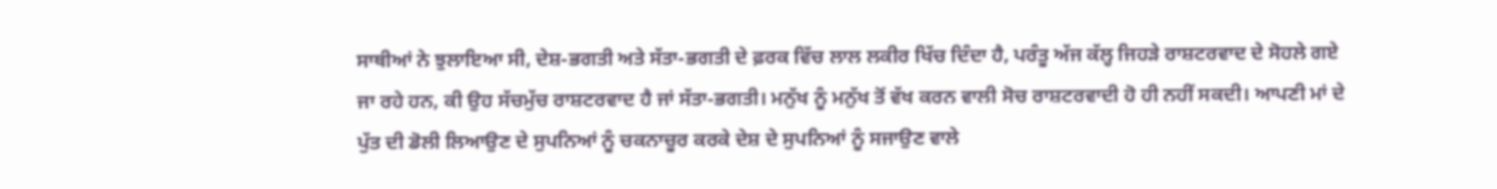ਸਾਥੀਆਂ ਨੇ ਝੁਲਾਇਆ ਸੀ, ਦੇਸ਼-ਭਗਤੀ ਅਤੇ ਸੱਤਾ-ਭਗਤੀ ਦੇ ਫ਼ਰਕ ਵਿੱਚ ਲਾਲ ਲਕੀਰ ਖਿੱਚ ਦਿੰਦਾ ਹੈ, ਪਰੰਤੂ ਅੱਜ ਕੱਲ੍ਹ ਜਿਹੜੇ ਰਾਸ਼ਟਰਵਾਦ ਦੇ ਸੋਹਲੇ ਗਏ ਜਾ ਰਹੇ ਹਨ, ਕੀ ਉਹ ਸੱਚਮੁੱਚ ਰਾਸ਼ਟਰਵਾਦ ਹੈ ਜਾਂ ਸੱਤਾ-ਭਗਤੀ। ਮਨੁੱਖ ਨੂੰ ਮਨੁੱਖ ਤੋਂ ਵੱਖ ਕਰਨ ਵਾਲੀ ਸੋਚ ਰਾਸ਼ਟਰਵਾਦੀ ਹੋ ਹੀ ਨਹੀਂ ਸਕਦੀ। ਆਪਣੀ ਮਾਂ ਦੇ ਪੁੱਤ ਦੀ ਡੋਲੀ ਲਿਆਉਣ ਦੇ ਸੁਪਨਿਆਂ ਨੂੰ ਚਕਨਾਚੂਰ ਕਰਕੇ ਦੇਸ਼ ਦੇ ਸੁਪਨਿਆਂ ਨੂੰ ਸਜਾਉਣ ਵਾਲੇ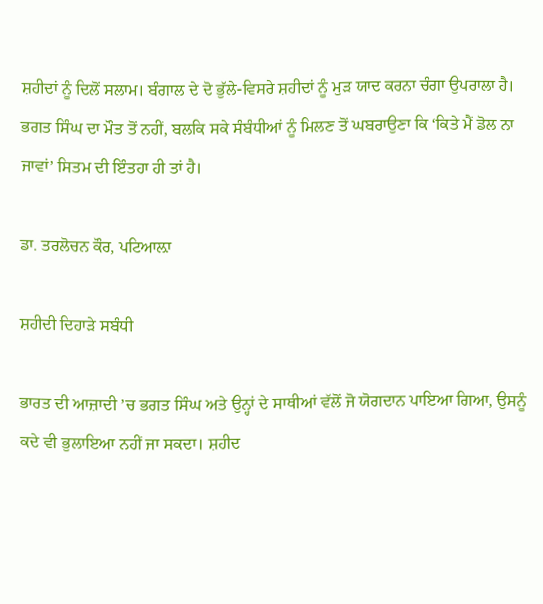ਸ਼ਹੀਦਾਂ ਨੂੰ ਦਿਲੋਂ ਸਲਾਮ। ਬੰਗਾਲ ਦੇ ਦੋ ਭੁੱਲੇ-ਵਿਸਰੇ ਸ਼ਹੀਦਾਂ ਨੂੰ ਮੁੜ ਯਾਦ ਕਰਨਾ ਚੰਗਾ ਉਪਰਾਲਾ ਹੈ। ਭਗਤ ਸਿੰਘ ਦਾ ਮੌਤ ਤੋਂ ਨਹੀਂ, ਬਲਕਿ ਸਕੇ ਸੰਬੰਧੀਆਂ ਨੂੰ ਮਿਲਣ ਤੋਂ ਘਬਰਾਉਣਾ ਕਿ ‘ਕਿਤੇ ਮੈਂ ਡੋਲ ਨਾ ਜਾਵਾਂ’ ਸਿਤਮ ਦੀ ਇੰਤਹਾ ਹੀ ਤਾਂ ਹੈ।

ਡਾ. ਤਰਲੋਚਨ ਕੌਰ, ਪਟਿਆਲ਼ਾ

ਸ਼ਹੀਦੀ ਦਿਹਾੜੇ ਸਬੰਧੀ

ਭਾਰਤ ਦੀ ਆਜ਼ਾਦੀ ’ਚ ਭਗਤ ਸਿੰਘ ਅਤੇ ਉਨ੍ਹਾਂ ਦੇ ਸਾਥੀਆਂ ਵੱਲੋਂ ਜੋ ਯੋਗਦਾਨ ਪਾਇਆ ਗਿਆ, ਉਸਨੂੰ ਕਦੇ ਵੀ ਭੁਲਾਇਆ ਨਹੀਂ ਜਾ ਸਕਦਾ। ਸ਼ਹੀਦ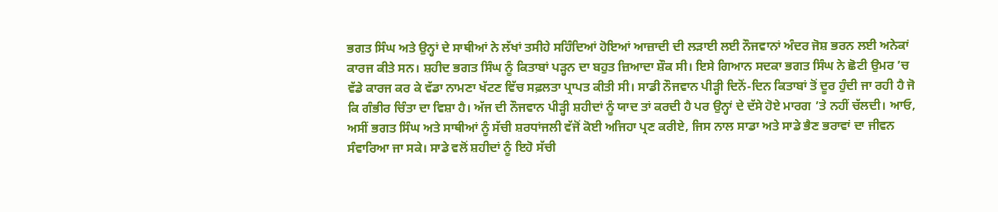ਭਗਤ ਸਿੰਘ ਅਤੇ ਉਨ੍ਹਾਂ ਦੇ ਸਾਥੀਆਂ ਨੇ ਲੱਖਾਂ ਤਸੀਹੇ ਸਹਿੰਦਿਆਂ ਹੋਇਆਂ ਆਜ਼ਾਦੀ ਦੀ ਲੜਾਈ ਲਈ ਨੌਜਵਾਨਾਂ ਅੰਦਰ ਜੋਸ਼ ਭਰਨ ਲਈ ਅਨੇਕਾਂ ਕਾਰਜ ਕੀਤੇ ਸਨ। ਸ਼ਹੀਦ ਭਗਤ ਸਿੰਘ ਨੂੰ ਕਿਤਾਬਾਂ ਪੜ੍ਹਨ ਦਾ ਬਹੁਤ ਜ਼ਿਆਦਾ ਸ਼ੌਕ ਸੀ। ਇਸੇ ਗਿਆਨ ਸਦਕਾ ਭਗਤ ਸਿੰਘ ਨੇ ਛੋਟੀ ਉਮਰ ’ਚ ਵੱਡੇ ਕਾਰਜ ਕਰ ਕੇ ਵੱਡਾ ਨਾਮਣਾ ਖੱਟਣ ਵਿੱਚ ਸਫ਼ਲਤਾ ਪ੍ਰਾਪਤ ਕੀਤੀ ਸੀ। ਸਾਡੀ ਨੌਜਵਾਨ ਪੀੜ੍ਹੀ ਦਿਨੋਂ-ਦਿਨ ਕਿਤਾਬਾਂ ਤੋਂ ਦੂਰ ਹੁੰਦੀ ਜਾ ਰਹੀ ਹੈ ਜੋ ਕਿ ਗੰਭੀਰ ਚਿੰਤਾ ਦਾ ਵਿਸ਼ਾ ਹੈ। ਅੱਜ ਦੀ ਨੌਜਵਾਨ ਪੀੜ੍ਹੀ ਸ਼ਹੀਦਾਂ ਨੂੰ ਯਾਦ ਤਾਂ ਕਰਦੀ ਹੈ ਪਰ ਉਨ੍ਹਾਂ ਦੇ ਦੱਸੇ ਹੋਏ ਮਾਰਗ ’ਤੇ ਨਹੀਂ ਚੱਲਦੀ। ਆਓ, ਅਸੀਂ ਭਗਤ ਸਿੰਘ ਅਤੇ ਸਾਥੀਆਂ ਨੂੰ ਸੱਚੀ ਸ਼ਰਧਾਂਜਲੀ ਵੱਜੋਂ ਕੋਈ ਅਜਿਹਾ ਪ੍ਰਣ ਕਰੀਏ, ਜਿਸ ਨਾਲ ਸਾਡਾ ਅਤੇ ਸਾਡੇ ਭੈਣ ਭਰਾਵਾਂ ਦਾ ਜੀਵਨ ਸੰਵਾਰਿਆ ਜਾ ਸਕੇ। ਸਾਡੇ ਵਲੋਂ ਸ਼ਹੀਦਾਂ ਨੂੰ ਇਹੋ ਸੱਚੀ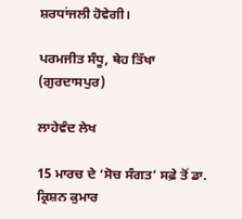ਸ਼ਰਧਾਂਜਲੀ ਹੋਵੇਗੀ।

ਪਰਮਜੀਤ ਸੰਧੂ, ਥੇਹ ਤਿੱਖਾ (ਗੁਰਦਾਸਪੁਰ)

ਲਾਹੇਵੰਦ ਲੇਖ

15 ਮਾਰਚ ਦੇ ‘ਸੋਚ ਸੰਗਤ’ ਸਫ਼ੇ ਤੋਂ ਡਾ. ਕ੍ਰਿਸ਼ਨ ਕੁਮਾਰ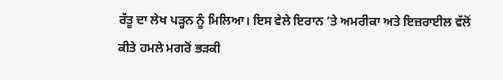ਰੱਤੂ ਦਾ ਲੇਖ ਪੜ੍ਹਨ ਨੂੰ ਮਿਲਿਆ। ਇਸ ਵੇਲੇ ਇਰਾਨ ’ਤੇ ਅਮਰੀਕਾ ਅਤੇ ਇਜ਼ਰਾਈਲ ਵੱਲੋਂ ਕੀਤੇ ਹਮਲੇ ਮਗਰੋਂ ਭੜਕੀ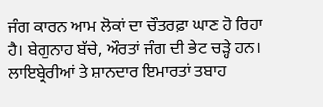ਜੰਗ ਕਾਰਨ ਆਮ ਲੋਕਾਂ ਦਾ ਚੌਤਰਫ਼ਾ ਘਾਣ ਹੋ ਰਿਹਾ ਹੈ। ਬੇਗੁਨਾਹ ਬੱਚੇ, ਔਰਤਾਂ ਜੰਗ ਦੀ ਭੇਟ ਚੜ੍ਹੇ ਹਨ। ਲਾਇਬ੍ਰੇਰੀਆਂ ਤੇ ਸ਼ਾਨਦਾਰ ਇਮਾਰਤਾਂ ਤਬਾਹ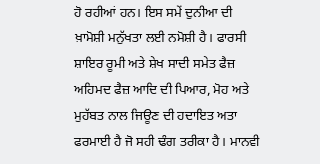ਹੋ ਰਹੀਆਂ ਹਨ। ਇਸ ਸਮੇਂ ਦੁਨੀਆ ਦੀ ਖ਼ਾਮੋਸ਼ੀ ਮਨੁੱਖਤਾ ਲਈ ਨਮੋਸ਼ੀ ਹੈ। ਫਾਰਸੀ ਸ਼ਾਇਰ ਰੂਮੀ ਅਤੇ ਸ਼ੇਖ ਸਾਦੀ ਸਮੇਤ ਫੈਜ਼ ਅਹਿਮਦ ਫੈਜ਼ ਆਦਿ ਦੀ ਪਿਆਰ, ਮੋਹ ਅਤੇ ਮੁਹੱਬਤ ਨਾਲ ਜਿਊਣ ਦੀ ਹਦਾਇਤ ਅਤਾ ਫਰਮਾਈ ਹੈ ਜੋ ਸਹੀ ਢੰਗ ਤਰੀਕਾ ਹੈ। ਮਾਨਵੀ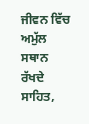ਜੀਵਨ ਵਿੱਚ ਅਮੁੱਲ ਸਥਾਨ ਰੱਖਦੇ ਸਾਹਿਤ,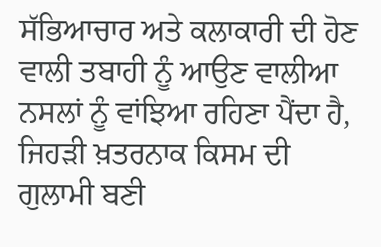ਸੱਭਿਆਚਾਰ ਅਤੇ ਕਲਾਕਾਰੀ ਦੀ ਹੋਣ ਵਾਲੀ ਤਬਾਹੀ ਨੂੰ ਆਉਣ ਵਾਲੀਆ ਨਸਲਾਂ ਨੂੰ ਵਾਂਝਿਆ ਰਹਿਣਾ ਪੈਂਦਾ ਹੈ, ਜਿਹੜੀ ਖ਼ਤਰਨਾਕ ਕਿਸਮ ਦੀ ਗੁਲਾਮੀ ਬਣੀ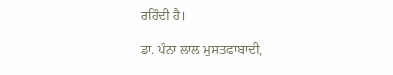ਰਹਿੰਦੀ ਹੈ।

ਡਾ. ਪੰਨਾ ਲਾਲ ਮੁਸਤਫਾਬਾਦੀ,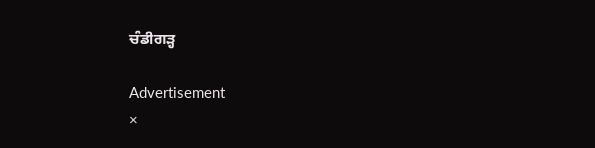ਚੰਡੀਗੜ੍ਹ

Advertisement
×